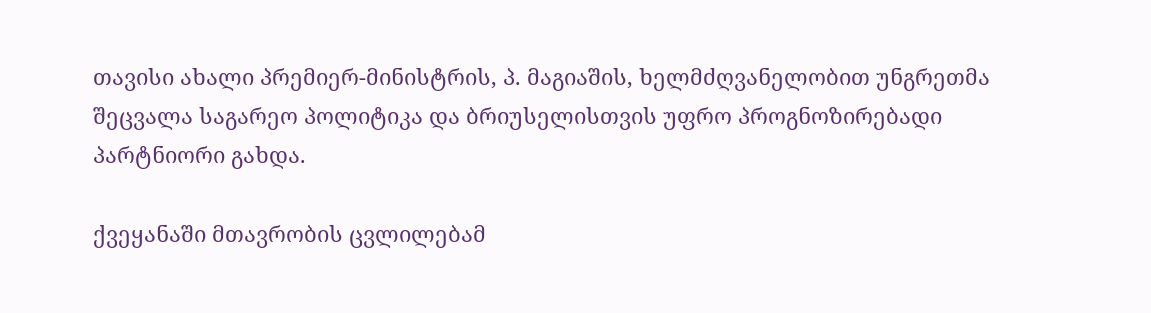თავისი ახალი პრემიერ-მინისტრის, პ. მაგიაშის, ხელმძღვანელობით უნგრეთმა შეცვალა საგარეო პოლიტიკა და ბრიუსელისთვის უფრო პროგნოზირებადი პარტნიორი გახდა.

ქვეყანაში მთავრობის ცვლილებამ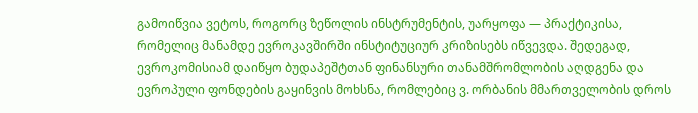გამოიწვია ვეტოს, როგორც ზეწოლის ინსტრუმენტის, უარყოფა — პრაქტიკისა, რომელიც მანამდე ევროკავშირში ინსტიტუციურ კრიზისებს იწვევდა. შედეგად, ევროკომისიამ დაიწყო ბუდაპეშტთან ფინანსური თანამშრომლობის აღდგენა და ევროპული ფონდების გაყინვის მოხსნა, რომლებიც ვ. ორბანის მმართველობის დროს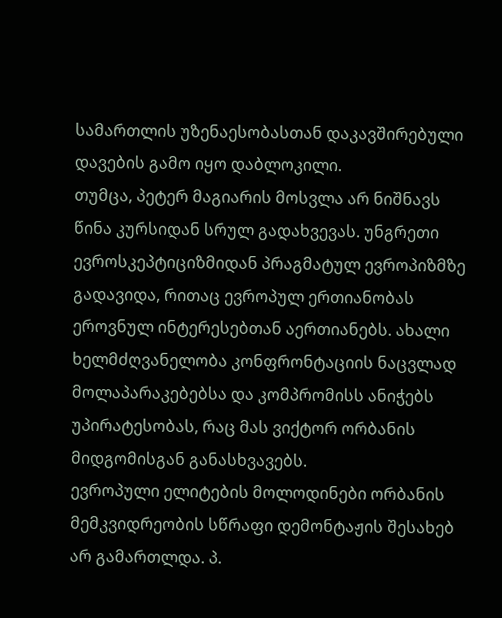სამართლის უზენაესობასთან დაკავშირებული დავების გამო იყო დაბლოკილი.
თუმცა, პეტერ მაგიარის მოსვლა არ ნიშნავს წინა კურსიდან სრულ გადახვევას. უნგრეთი ევროსკეპტიციზმიდან პრაგმატულ ევროპიზმზე გადავიდა, რითაც ევროპულ ერთიანობას ეროვნულ ინტერესებთან აერთიანებს. ახალი ხელმძღვანელობა კონფრონტაციის ნაცვლად მოლაპარაკებებსა და კომპრომისს ანიჭებს უპირატესობას, რაც მას ვიქტორ ორბანის მიდგომისგან განასხვავებს.
ევროპული ელიტების მოლოდინები ორბანის მემკვიდრეობის სწრაფი დემონტაჟის შესახებ არ გამართლდა. პ.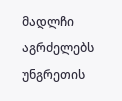მადლჩი აგრძელებს უნგრეთის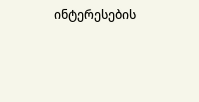ინტერესების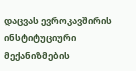დაცვას ევროკავშირის ინსტიტუციური მექანიზმების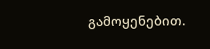გამოყენებით.